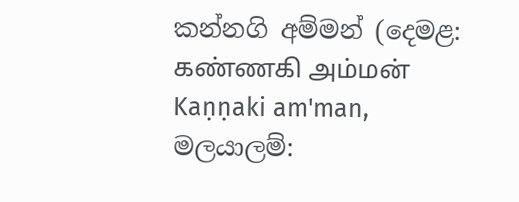කන්නගි අම්මන් (දෙමළ: கண்ணகி அம்மன் Kaṇṇaki am'man, මලයාලම්: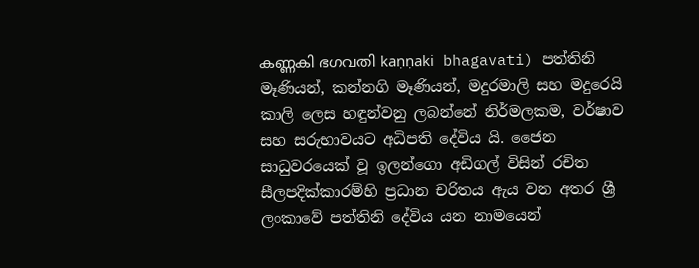കണ്ണകി ഭഗവതി kaṇṇaki bhagavati) පත්තිනි මෑණියන්, කන්නගි මෑණියන්, මදුරමාලි සහ මදුරෙයි කාලි ලෙස හඳුන්වනු ලබන්නේ නිර්මලකම, වර්ෂාව සහ සරුභාවයට අධිපති දේවිය යි. ජෛන සාධුවරයෙක් වූ ඉලන්ගො අඩිගල් විසින් රචිත සීලපදික්කාරම්හි ප්‍රධාන චරිතය ඇය වන අතර ශ්‍රී ලංකාවේ පත්තිනි දේවිය යන නාමයෙන්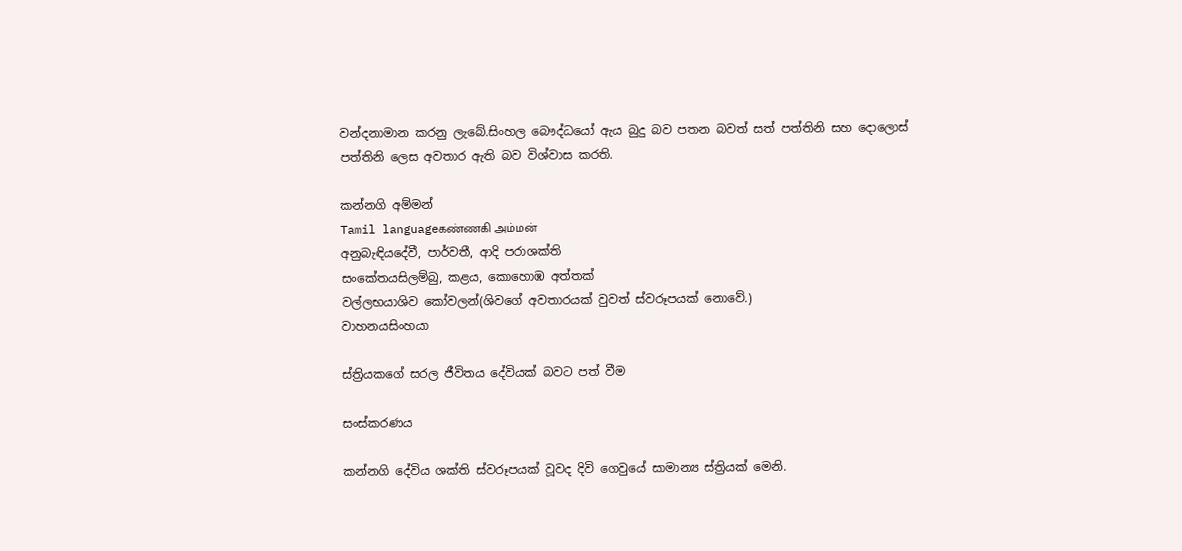වන්දනාමාන කරනු ලැබේ.සිංහල බෞද්ධයෝ ඇය බුදු බව පතන බවත් සත් පත්තිනි සහ දොලොස් පත්තිනි ලෙස අවතාර ඇති බව විශ්වාස කරති.

කන්නගි අම්මන්
Tamil languageகண்ணகி அம்மன்
අනුබැඳියදේවී, පාර්වතී, ආදි පරාශක්ති
සංකේතයසිලම්බු, කළය, කොහොඹ අත්තක්
වල්ලභයාශිව කෝවලන්(ශිවගේ අවතාරයක් වුවත් ස්වරූපයක් නොවේ.)
වාහනයසිංහයා

ස්ත්‍රියකගේ සරල ජීවිතය දේවියක් බවට පත් වීම

සංස්කරණය

කන්නගි දේවිය ශක්ති ස්වරූපයක් වූවද දිවි ගෙවුයේ සාමාන්‍ය ස්ත්‍රියක් මෙනි.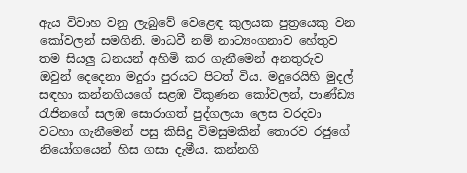ඇය විවාහ වනු ලැබුවේ වෙළෙඳ කුලයක පුත්‍රයෙකු වන කෝවලන් සමගිනි. මාධවී නම් නාට්‍යංගනාව හේතුව තම සියලු ධනයන් අහිමි කර ගැනීමෙන් අනතුරුව ඔවුන් දෙදෙනා මදුරා පුරයට පිටත් විය. මදුරෙයිහි මුදල් සඳහා කන්නගියගේ සළඹ විකුණන කෝවලන්, පාණ්ඩ්‍ය රැජිනගේ සලඹ සොරාගත් පුද්ගලයා ලෙස වරදවා වටහා ගැනීමෙන් පසු කිසිදු විමසුමකින් තොරව රජුගේ නියෝගයෙන් හිස ගසා දැමීය. කන්නගි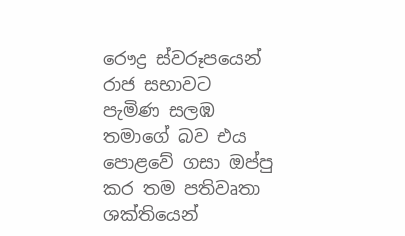රෞද්‍ර ස්වරූපයෙන් රාජ සභාවට පැමිණ සලඹ තමාගේ බව එය පොළවේ ගසා ඔප්පු කර තම පතිවෘතා ශක්තියෙන්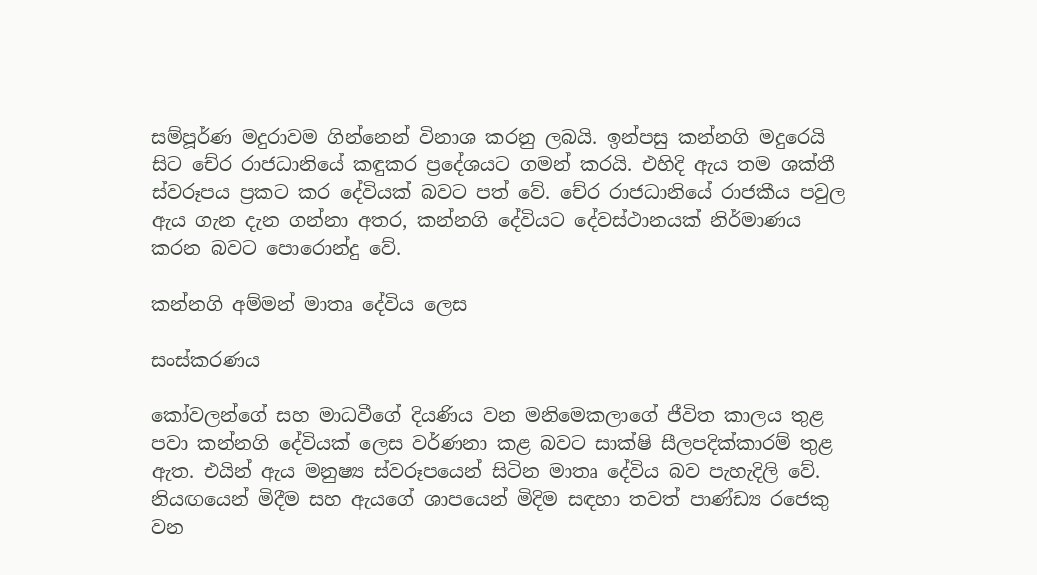සම්පූර්ණ මදුරාවම ගින්නෙන් විනාශ කරනු ලබයි. ඉන්පසු කන්නගි මදුරෙයි සිට චේර රාජධානියේ කඳුකර ප්‍රදේශයට ගමන් කරයි. එහිදි ඇය තම ශක්තී ස්වරූපය ප්‍රකට කර දේවියක් බවට පත් වේ. චේර රාජධානියේ රාජකීය පවුල ඇය ගැන දැන ගන්නා අතර, කන්නගි දේවියට දේවස්ථානයක් නිර්මාණය කරන බවට පොරොන්දු වේ.

කන්නගි අම්මන් මාතෘ දේවිය ලෙස

සංස්කරණය

කෝවලන්ගේ සහ මාධවීගේ දියණිය වන මනිමෙකලාගේ ජීවිත කාලය තුළ පවා කන්නගි දේවියක් ලෙස වර්ණනා කළ බවට සාක්ෂි සීලපදික්කාරම් තුළ ඇත. එයින් ඇය මනුෂ්‍ය ස්වරූපයෙන් සිටින මාතෘ දේවිය බව පැහැදිලි වේ. නියඟයෙන් මිදීම සහ ඇයගේ ශාපයෙන් මිදිම සඳහා තවත් පාණ්ඩ්‍ය රජෙකු වන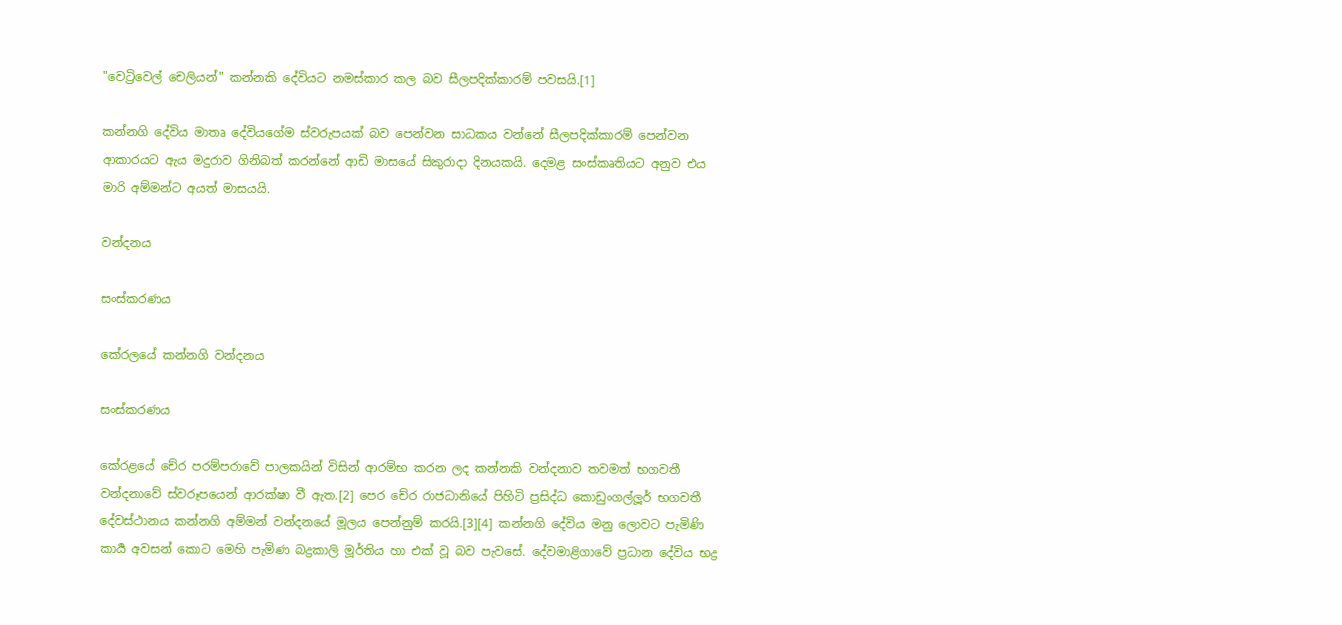"වෙට්‍රිවෙල් චෙලියන්" කන්නකි දේවියට නමස්කාර කල බව සීලපදික්කාරම් පවසයි.[1]

කන්නගි දේවිය මාතෘ දේවියගේම ස්වරුපයක් බව පෙන්වන සාධකය වන්නේ සීලපදික්කාරම් පෙන්වන ආකාරයට ඇය මදුරාව ගිනිබත් කරන්නේ ආඩි මාසයේ සිකුරාදා දිනයකයි. දෙමළ සංස්කෘතියට අනුව එය මාරි අම්මන්ට අයත් මාසයයි.

වන්දනය

සංස්කරණය

කේරලයේ කන්නගි වන්දනය

සංස්කරණය

කේරළයේ චේර පරම්පරාවේ පාලකයින් විසින් ආරම්භ කරන ලද කන්නකි වන්දනාව තවමත් භගවතී වන්දනාවේ ස්වරූපයෙන් ආරක්ෂා වී ඇත.[2] පෙර චේර රාජධානියේ පිහිටි ප්‍රසිද්ධ කොඩුංගල්ලූර් භගවතී දේවස්ථානය කන්නගි අම්මන් වන්දනයේ මූලය පෙන්නුම් කරයි.[3][4] කන්නගි දේවිය මනු ලොවට පැමිණි කාර්‍ය අවසන් කොට මෙහි පැමිණ බද්‍රකාලි මූර්තිය හා එක් වූ බව පැවසේ. දේවමාළිගාවේ ප්‍රධාන දේවිය භද්‍ර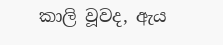කාලි වූවද, ඇය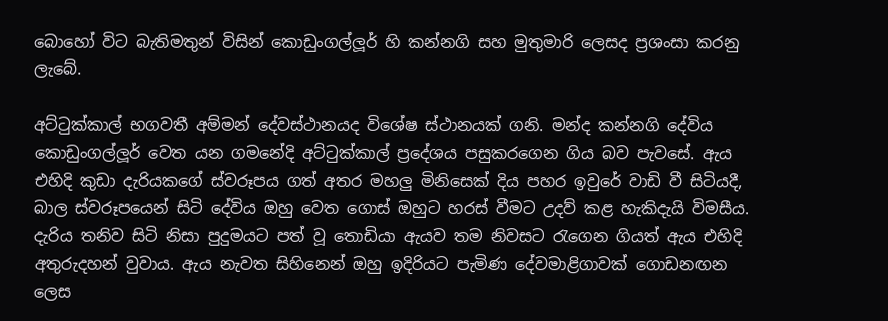බොහෝ විට බැතිමතුන් විසින් කොඩුංගල්ලූර් හි කන්නගි සහ මුතුමාරි ලෙසද ප්‍රශංසා කරනු ලැබේ.

අට්ටුක්කාල් භගවතී අම්මන් දේවස්ථානයද විශේෂ ස්ථානයක් ගනි. මන්ද කන්නගි දේවිය කොඩුංගල්ලූර් වෙත යන ගමනේදි අට්ටුක්කාල් ප්‍රදේශය පසුකරගෙන ගිය බව පැවසේ. ඇය එහිදි කුඩා දැරියකගේ ස්වරූපය ගත් අතර මහලු මිනිසෙක් දිය පහර ඉවුරේ වාඩි වී සිටියදී, බාල ස්වරූපයෙන් සිටි දේවිය ඔහු වෙත ගොස් ඔහුට හරස් වීමට උදව් කළ හැකිදැයි විමසීය. දැරිය තනිව සිටි නිසා පුදුමයට පත් වූ තොඩියා ඇයව තම නිවසට රැගෙන ගියත් ඇය එහිදි අතුරුදහන් වුවාය. ඇය නැවත සිහිනෙන් ඔහු ඉදිරියට පැමිණ දේවමාළිගාවක් ගොඩනඟන ලෙස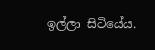ඉල්ලා සිටියේය.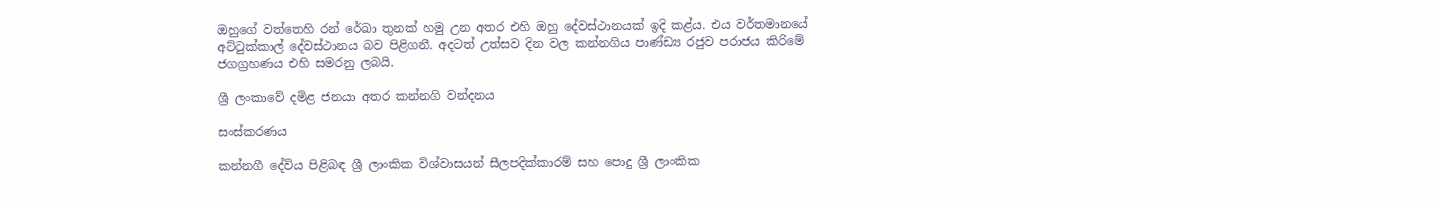ඔහුගේ වත්තෙහි රන් රේඛා තුනක් හමු උන අතර එහි ඔහු දේවස්ථානයක් ඉදි කළ්ය. එය වර්තමානයේ අට්ටුක්කාල් දේවස්ථානය බව පිළිගනී. අදටත් උත්සව දින වල කන්නගිය පාණ්ඩ්‍ය රජුව පරාජය කිරිමේ ජගග්‍රහණය එහි සමරනු ලබයි.

ශ්‍රී ලංකාවේ දමිළ ජනයා අතර කන්නගි වන්දනය

සංස්කරණය

කන්නගී දේවිය පිළිබඳ ශ්‍රී ලාංකික විශ්වාසයන් සීලපදික්කාරම් සහ පොදු ශ්‍රී ලාංකික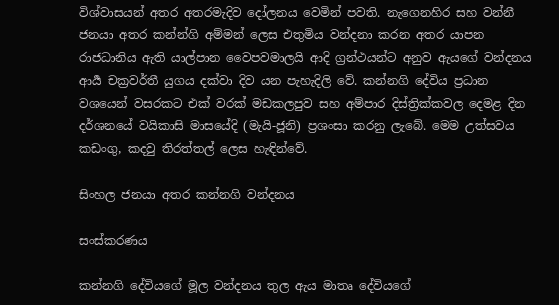විශ්වාසයන් අතර අතරමැදිව දෝලනය වෙමින් පවති. නැගෙනහිර සහ වන්නී ජනයා අතර කන්න්ගි අම්මන් ලෙස එතුමිය වන්දනා කරන අතර යාපන රාජධානිය ඇති යාල්පාන වෛපවමාලයි ආදි ග්‍රන්ථයන්ට අනුව ඇයගේ වන්දනය ආර්‍ය චක්‍රවර්තී යුගය දක්වා දිව යන පැහැදිලි වේ. කන්නගි දේවිය ප්‍රධාන වශයෙන් වසරකට එක් වරක් මඩකලපුව සහ අම්පාර දිස්ත්‍රික්කවල දෙමළ දින දර්ශනයේ වයිකාසි මාසයේදි (මැයි-ජූනි) ප්‍රශංසා කරනු ලැබේ. මෙම උත්සවය කඩංගු, කදවු තිරත්තල් ලෙස හැඳින්වේ.

සිංහල ජනයා අතර කන්නගි වන්දනය

සංස්කරණය

කන්නගි දේවියගේ මූල වන්දනය තුල ඇය මාතෘ දේවියගේ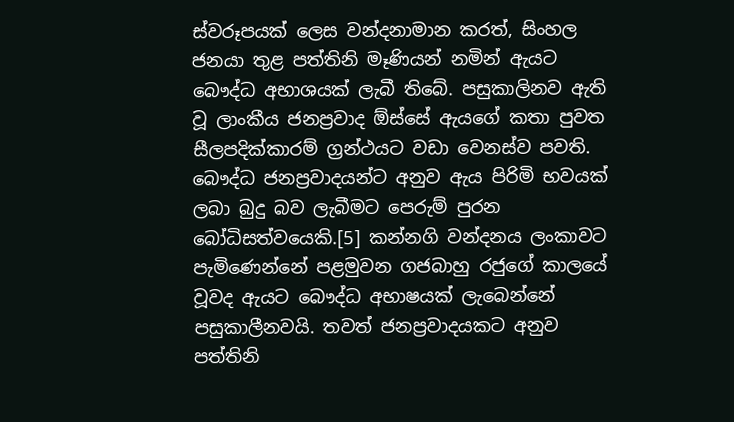ස්වරූපයක් ලෙස වන්දනාමාන කරත්, සිංහල ජනයා තුළ පත්තිනි මෑණියන් නමින් ඇයට බෞද්ධ අභාශයක් ලැබී තිබේ. පසුකාලිනව ඇති වූ ලාංකීය ජනප්‍රවාද ඕස්සේ ඇයගේ කතා පුවත සීලපදික්කාරම් ග්‍රන්ථයට වඩා වෙනස්ව පවති. බෞද්ධ ජනප්‍රවාදයන්ට අනුව ඇය පිරිමි භවයක් ලබා බුදු බව ලැබීමට පෙරුම් පුරන බෝධිසත්වයෙකි.[5] කන්නගි වන්දනය ලංකාවට පැමිණෙන්නේ පළමුවන ගජබාහු රජුගේ කාලයේ වූවද ඇයට බෞද්ධ අභාෂයක් ලැබෙන්නේ පසුකාලීනවයි. තවත් ජනප්‍රවාදයකට අනුව පත්තිනි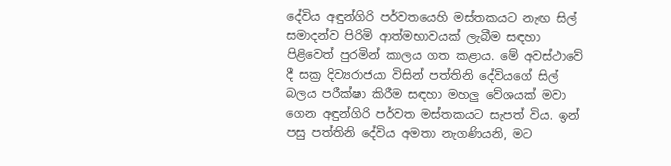දේවිය අඳුන්ගිරි පර්වතයෙහි මස්‌තකයට නැඟ සිල් සමාදන්ව පිරිමි ආත්මභාවයක්‌ ලැබීම සඳහා පිළිවෙත් පුරමින් කාලය ගත කළාය. මේ අවස්‌ථාවේ දී සක්‍ර දිව්‍යරාජයා විසින් පත්තිනි දේවියගේ සිල් බලය පරීක්‌ෂා කිරීම සඳහා මහලු වේශයක්‌ මවා ගෙන අඳුන්ගිරි පර්වත මස්‌තකයට සැපත් විය. ඉන් පසු පත්තිනි දේවිය අමතා නැගණියනි, මට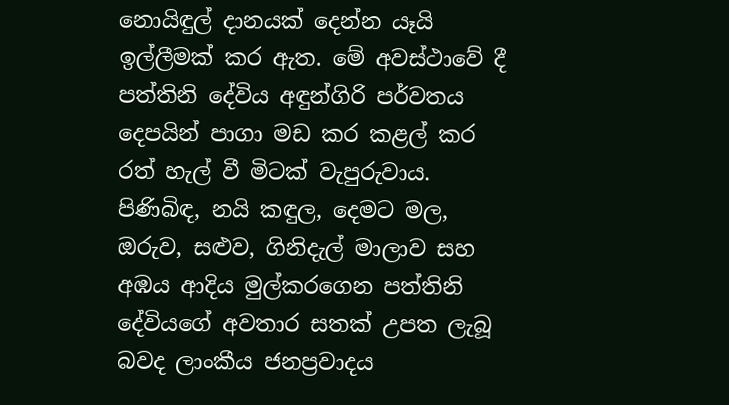නොයිඳුල් දානයක්‌ දෙන්න යෑයි ඉල්ලීමක්‌ කර ඇත. මේ අවස්‌ථාවේ දී පත්තිනි දේවිය අඳුන්ගිරි පර්වතය දෙපයින් පාගා මඩ කර කළල් කර රත් හැල් වී මිටක්‌ වැපුරුවාය. පිණිබිඳ, නයි කඳුල, දෙමට මල, ඔරුව, සළුව, ගිනිදැල් මාලාව සහ අඹය ආදිය මුල්කරගෙන පත්තිනි දේවියගේ අවතාර සතක් උපත ලැබූ බවද ලාංකීය ජනප්‍රවාදය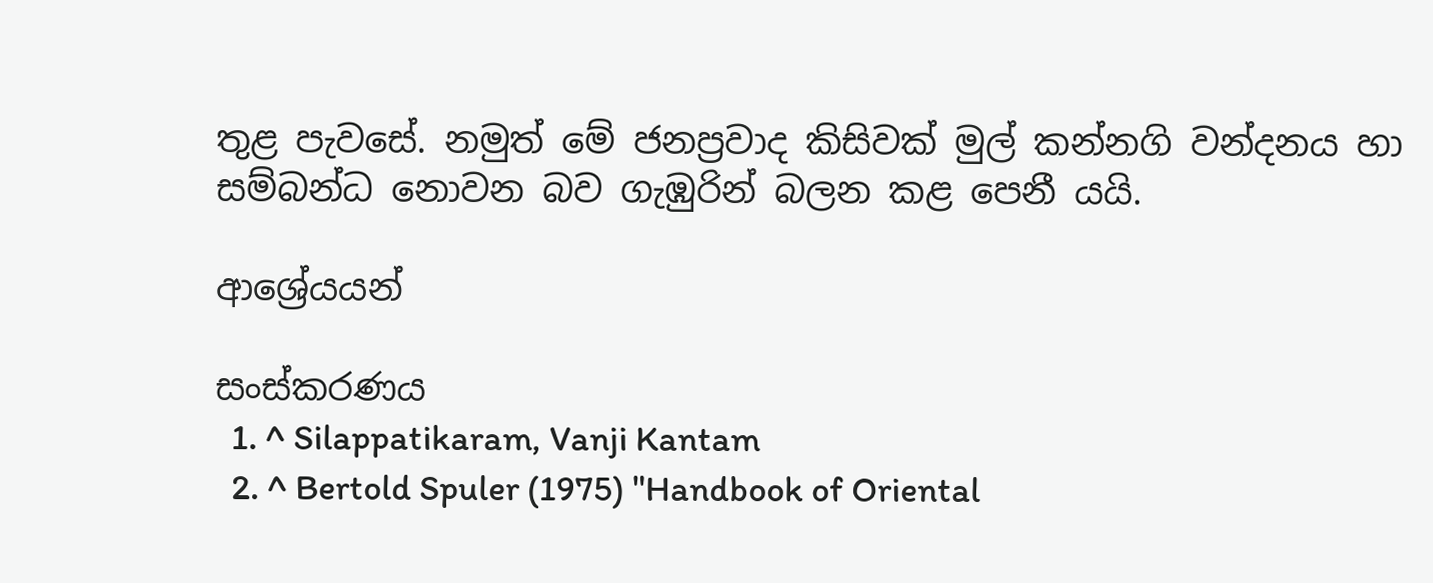තුළ පැවසේ. නමුත් මේ ජනප්‍රවාද කිසිවක් මුල් කන්නගි වන්දනය හා සම්බන්ධ නොවන බව ගැඹුරින් බලන කළ පෙනී යයි.

ආශ්‍රේයයන්

සංස්කරණය
  1. ^ Silappatikaram, Vanji Kantam
  2. ^ Bertold Spuler (1975) "Handbook of Oriental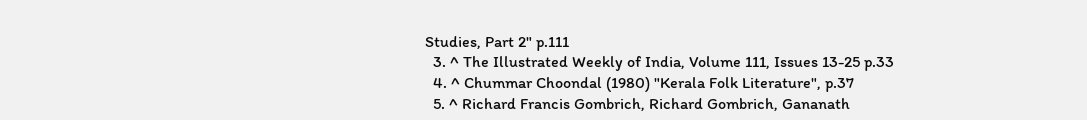Studies, Part 2" p.111
  3. ^ The Illustrated Weekly of India, Volume 111, Issues 13-25 p.33
  4. ^ Chummar Choondal (1980) "Kerala Folk Literature", p.37
  5. ^ Richard Francis Gombrich, Richard Gombrich, Gananath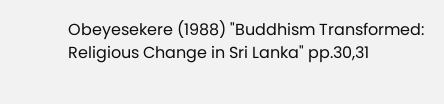Obeyesekere (1988) "Buddhism Transformed: Religious Change in Sri Lanka" pp.30,31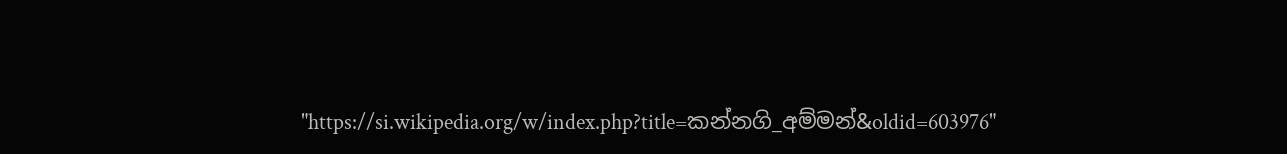"https://si.wikipedia.org/w/index.php?title=කන්නගි_අම්මන්&oldid=603976"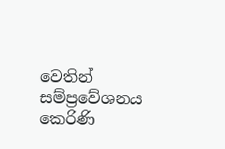වෙතින් සම්ප්‍රවේශනය කෙරිණි